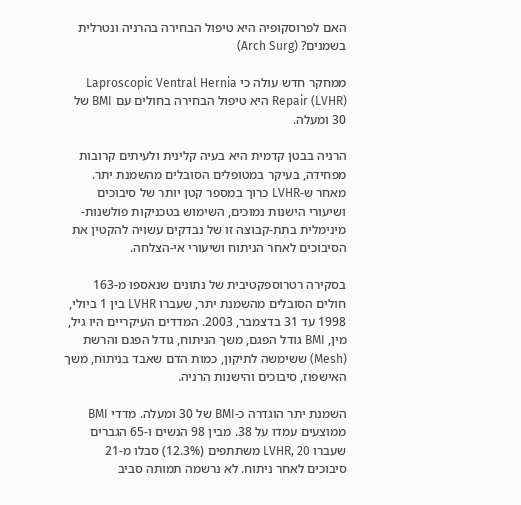האם לפרוסקופיה היא טיפול הבחירה בהרניה ונטרלית בשמנים? (Arch Surg)

ממחקר חדש עולה כי Laproscopic Ventral Hernia Repair (LVHR) היא טיפול הבחירה בחולים עם BMI של 30 ומעלה.

הרניה בבטן קדמית היא בעיה קלינית ולעיתים קרובות מפחידה, בעיקר במטופלים הסובלים מהשמנת יתר. מאחר ש-LVHR כרוך במספר קטן יותר של סיבוכים ושיעורי הישנות נמוכים, השימוש בטכניקות פולשנות-מינימלית בתת-קבוצה זו של נבדקים עשויה להקטין את הסיבוכים לאחר הניתוח ושיעורי אי-הצלחה.

בסקירה רטרוספקטיבית של נתונים שנאספו מ-163 חולים הסובלים מהשמנת יתר, שעברו LVHR בין 1 ביולי, 1998 עד 31 בדצמבר, 2003. המדדים העיקריים היו גיל, מין, BMI גודל הפגם, משך הניתוח, גודל הפגם והרשת (Mesh) ששימשה לתיקון, כמות הדם שאבד בניתוח, משך האישפוז, סיבוכים והישנות הרניה.

השמנת יתר הוגדרה כ-BMI של 30 ומעלה. מדדי BMI ממוצעים עמדו על 38. מבין 98 הנשים ו-65 הגברים שעברו LVHR, 20 משתתפים (12.3%) סבלו מ-21 סיבוכים לאחר ניתוח. לא נרשמה תמותה סביב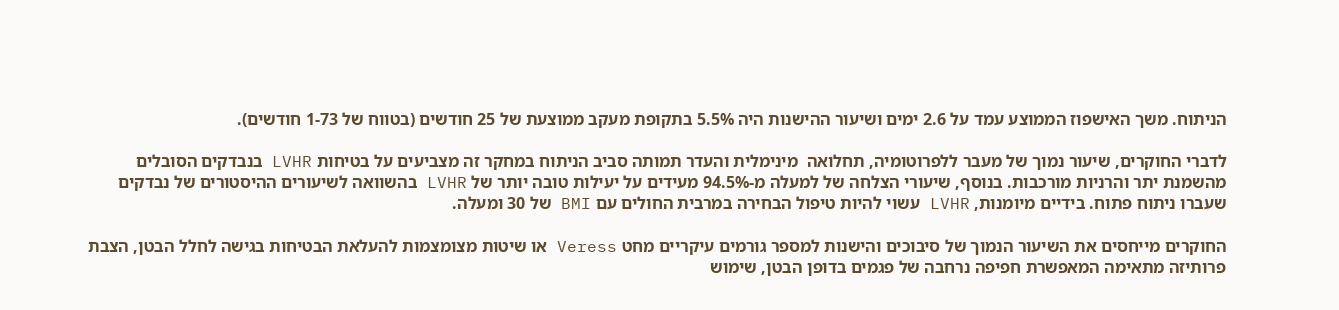הניתוח. משך האישפוז הממוצע עמד על 2.6 ימים ושיעור ההישנות היה 5.5% בתקופת מעקב ממוצעת של 25 חודשים (בטווח של 1-73 חודשים).

לדברי החוקרים, שיעור נמוך של מעבר ללפרוטומיה, תחלואה  מינימלית והעדר תמותה סביב הניתוח במחקר זה מצביעים על בטיחות LVHR בנבדקים הסובלים מהשמנת יתר והרניות מורכבות. בנוסף, שיעורי הצלחה של למעלה מ-94.5% מעידים על יעילות טובה יותר של LVHR בהשוואה לשיעורים ההיסטורים של נבדקים שעברו ניתוח פתוח. בידיים מיומנות, LVHR עשוי להיות טיפול הבחירה במרבית החולים עם BMI של 30 ומעלה.

החוקרים מייחסים את השיעור הנמוך של סיבוכים והישנות למספר גורמים עיקריים מחט Veress או שיטות מצומצמות להעלאת הבטיחות בגישה לחלל הבטן, הצבת פרותיזה מתאימה המאפשרת חפיפה נרחבה של פגמים בדופן הבטן, שימוש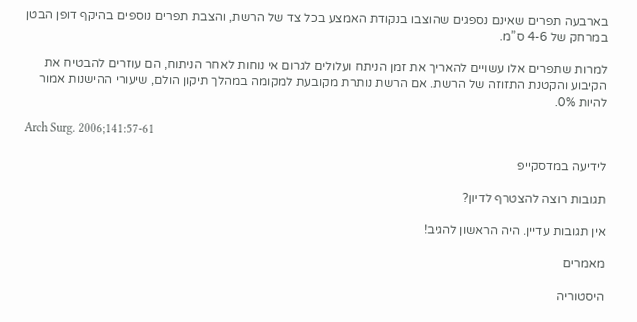בארבעה תפרים שאינם נספגים שהוצבו בנקודת האמצע בכל צד של הרשת, והצבת תפרים נוספים בהיקף דופן הבטן במרחק של 4-6 ס”מ.

למרות שתפרים אלו עשויים להאריך את זמן הניתח ועלולים לגרום אי נוחות לאחר הניתוח, הם עוזרים להבטיח את הקיבוע והקטנת התזוזה של הרשת. אם הרשת נותרת מקובעת למקומה במהלך תיקון הולם, שיעורי ההישנות אמור להיות 0%.

Arch Surg. 2006;141:57-61

לידיעה במדסקייפ

תגובות רוצה להצטרף לדיון?

אין תגובות עדיין. היה הראשון להגיב!

מאמרים

היסטוריה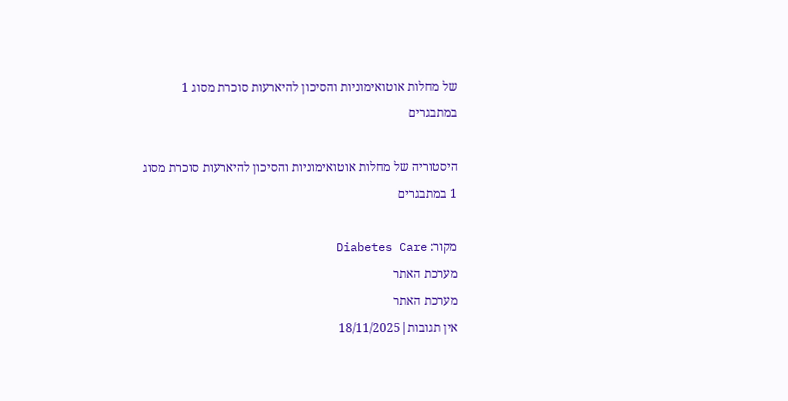של מחלות אוטואימוניות והסיכון להיארעות סוכרת מסוג 1 במתבגרים

היסטוריה של מחלות אוטואימוניות והסיכון להיארעות סוכרת מסוג 1 במתבגרים

מקור: Diabetes Care
מערכת האתר
מערכת האתר
אין תגובות|18/11/2025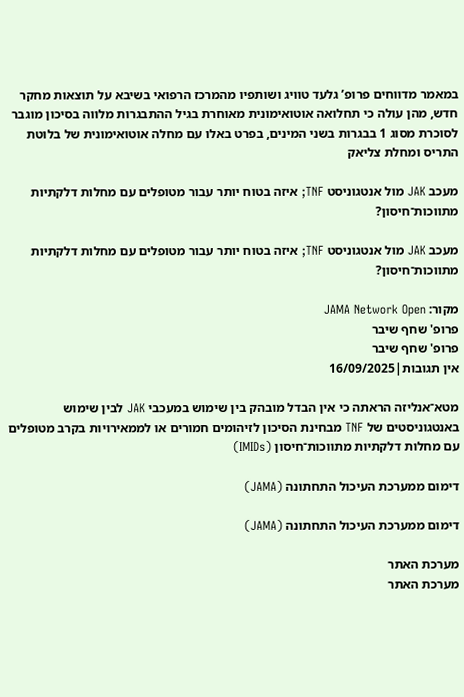במאמר מדווחים פרופ’ גלעד טוויג ושותפיו מהמרכז הרפואי בשיבא על תוצאות מחקר חדש, מהן עולה כי תחלואה אוטואימונית מאוחרת בגיל ההתבגרות מלווה בסיכון מוגבר לסוכרת מסוג 1 בבגרות בשני המינים, בפרט באלו עם מחלה אוטואימונית של בלוטת התריס ומחלת צליאק

מעכב JAK מול אנטגוניסט TNF; איזה בטוח יותר עבור מטופלים עם מחלות דלקתיות מתווכות־חיסון?

מעכב JAK מול אנטגוניסט TNF; איזה בטוח יותר עבור מטופלים עם מחלות דלקתיות מתווכות־חיסון?

מקור: JAMA Network Open
פרופ' שחף שיבר
פרופ' שחף שיבר
אין תגובות|16/09/2025

מטא־אנליזה הראתה כי אין הבדל מובהק בין שימוש במעכבי JAK לבין שימוש באנטגוניסטים של TNF מבחינת הסיכון לזיהומים חמורים או לממאירויות בקרב מטופלים עם מחלות דלקתיות מתווכות־חיסון (IMIDs)

דימום ממערכת העיכול התחתונה (JAMA)

דימום ממערכת העיכול התחתונה (JAMA)

מערכת האתר
מערכת האתר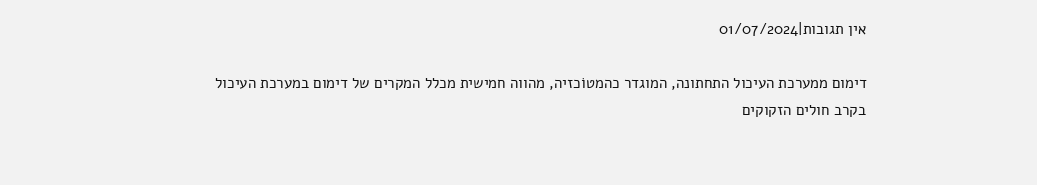אין תגובות|01/07/2024

דימום ממערכת העיכול התחתונה, המוגדר כהמטוֹכזיה, מהווה חמישית מכלל המקרים של דימום במערכת העיכול בקרב חולים הזקוקים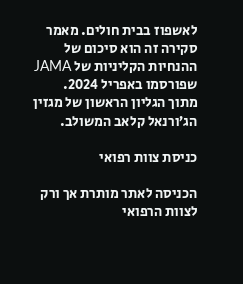לאשפוז בבית חולים. מאמר סקירה זה הוא סיכום של ההנחיות הקליניות של JAMA שפורסמו באפריל 2024.
מתוך הגליון הראשון של מגזין הג’ורנאל קלאב המשולב.

כניסת צוות רפואי

הכניסה לאתר מותרת אך ורק לצוות הרפואי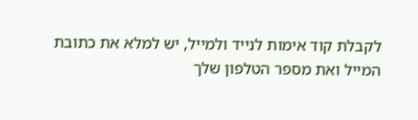לקבלת קוד אימות לנייד ולמייל, יש למלא את כתובת המייל ואת מספר הטלפון שלך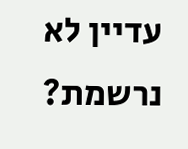עדיין לא נרשמת?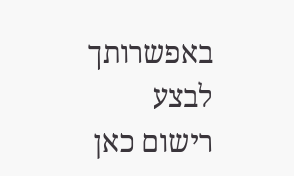באפשרותך לבצע רישום כאן